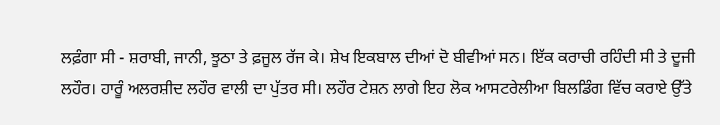ਲਫ਼ੰਗਾ ਸੀ - ਸ਼ਰਾਬੀ, ਜਾਨੀ, ਝੂਠਾ ਤੇ ਫ਼ਜੂਲ ਰੱਜ ਕੇ। ਸ਼ੇਖ ਇਕਬਾਲ ਦੀਆਂ ਦੋ ਬੀਵੀਆਂ ਸਨ। ਇੱਕ ਕਰਾਚੀ ਰਹਿੰਦੀ ਸੀ ਤੇ ਦੂਜੀ ਲਹੌਰ। ਹਾਰੂੰ ਅਲਰਸ਼ੀਦ ਲਹੌਰ ਵਾਲੀ ਦਾ ਪੁੱਤਰ ਸੀ। ਲਹੌਰ ਟੇਸ਼ਨ ਲਾਗੇ ਇਹ ਲੋਕ ਆਸਟਰੇਲੀਆ ਬਿਲਡਿੰਗ ਵਿੱਚ ਕਰਾਏ ਉੱਤੇ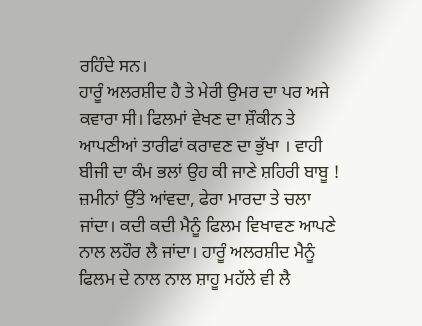ਰਹਿੰਦੇ ਸਨ।
ਹਾਰੂੰ ਅਲਰਸ਼ੀਦ ਹੈ ਤੇ ਮੇਰੀ ਉਮਰ ਦਾ ਪਰ ਅਜੇ ਕਵਾਰਾ ਸੀ। ਫਿਲਮਾਂ ਵੇਖਣ ਦਾ ਸ਼ੌਕੀਨ ਤੇ ਆਪਣੀਆਂ ਤਾਰੀਫਾਂ ਕਰਾਵਣ ਦਾ ਭੁੱਖਾ । ਵਾਹੀ ਬੀਜੀ ਦਾ ਕੰਮ ਭਲਾਂ ਉਹ ਕੀ ਜਾਣੇ ਸ਼ਹਿਰੀ ਬਾਬੂ ! ਜ਼ਮੀਨਾਂ ਉੱਤੇ ਆਂਵਦਾ, ਫੇਰਾ ਮਾਰਦਾ ਤੇ ਚਲਾ ਜਾਂਦਾ। ਕਦੀ ਕਦੀ ਮੈਨੂੰ ਫਿਲਮ ਵਿਖਾਵਣ ਆਪਣੇ ਨਾਲ ਲਹੌਰ ਲੈ ਜਾਂਦਾ। ਹਾਰੂੰ ਅਲਰਸ਼ੀਦ ਮੈਨੂੰ ਫਿਲਮ ਦੇ ਨਾਲ ਨਾਲ ਸ਼ਾਹੂ ਮਹੱਲੇ ਵੀ ਲੈ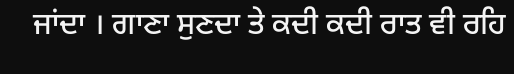ਜਾਂਦਾ । ਗਾਣਾ ਸੁਣਦਾ ਤੇ ਕਦੀ ਕਦੀ ਰਾਤ ਵੀ ਰਹਿ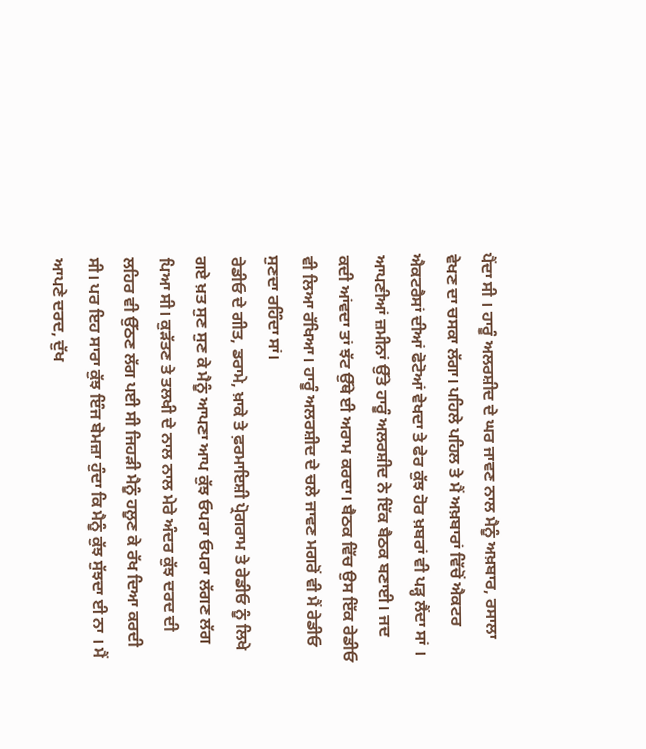ਪੈਂਦਾ ਸੀ । ਹਾਰੂੰ ਅਲਰਸ਼ੀਦ ਦੇ ਘਰ ਜਾਵਣ ਨਾਲ ਮੈਨੂੰ ਅਖ਼ਬਾਰ, ਰਸਾਲਾ ਵੇਖਣ ਦਾ ਚਸਕਾ ਲੱਗਾ। ਪਹਿਲੇ ਪਹਿਲ ਤੇ ਮੈਂ ਅਖ਼ਬਾਰਾਂ ਵਿੱਚੋਂ ਐਕਟਰ ਐਕਟਰੈਸਾਂ ਦੀਆਂ ਫੋਟੋਆਂ ਵੇਖਦਾ ਤੇ ਫੇਰ ਕੁੱਝ ਹੋਰ ਖ਼ਬਰਾਂ ਵੀ ਪੜ੍ਹ ਲੈਂਦਾ ਸਾਂ ।
ਆਪਣੀਆਂ ਜ਼ਮੀਨਾਂ ਉੱਤੇ ਹਾਰੂੰ ਅਲਰਸ਼ੀਦ ਨੇ ਇੱਕ ਬੈਠਕ ਬਣਾਈ। ਜਦ ਕਦੀ ਆਂਵਦਾ ਤਾਂ ਝੱਟ ਉੱਥੇ ਈ ਅਰਾਮ ਕਰਦਾ। ਬੈਠਕ ਵਿੱਚ ਉਸ ਇੱਕ ਰੇਡੀਓ ਵੀ ਲਿਆ ਰੱਖਿਆ। ਹਾਰੂੰ ਅਲਰਸ਼ੀਦ ਦੇ ਚਲੇ ਜਾਵਣ ਮਗਰੋਂ ਵੀ ਮੈਂ ਰੇਡੀਓ ਸੁਣਦਾ ਰਹਿੰਦਾ ਸਾਂ।
ਰੇਡੀਓ ਦੇ ਗੀਤ, ਡਰਾਮੇ, ਖ਼ਾਕੇ ਤੇ ਫ਼ਰਮਾਇਸ਼ੀ ਪ੍ਰੋਗਰਾਮ ਤੇ ਰੇਡੀਓ ਨੂੰ ਲਿਖੇ ਗਏ ਖ਼ਤ ਸੁਣ ਸੁਣ ਕੇ ਮੈਨੂੰ ਆਪਣਾ ਆਪ ਕੁੱਝ ਓਪਰਾ ਓਪਰਾ ਲੱਗਣ ਲੱਗ ਪਿਆ ਸੀ। ਕੁੜੱਤਣ ਤੇ ਤਲਖੀ ਦੇ ਨਾਲ ਨਾਲ ਮੇਰੇ ਅੰਦਰ ਕੁੱਝ ਦਰਦ ਦੀ ਲਹਿਰ ਵੀ ਉੱਠਣ ਲੱਗ ਪਈ ਸੀ ਜਿਹੜੀ ਮੈਨੂੰ ਹਲੂਣ ਕੇ ਰੱਖ ਦਿਆ ਕਰਦੀ ਸੀ। ਪਰ ਇਹ ਸਾਰਾ ਕੁੱਝ ਇੰਜ ਬੇਮਜ਼ਾ ਹੁੰਦਾ ਕਿ ਮੈਨੂੰ ਕੁੱਝ ਸੁੱਝਦਾ ਈ ਨਾ । ਮੈਂ ਆਪਣੇ ਦਰਦ, ਦੁੱਖ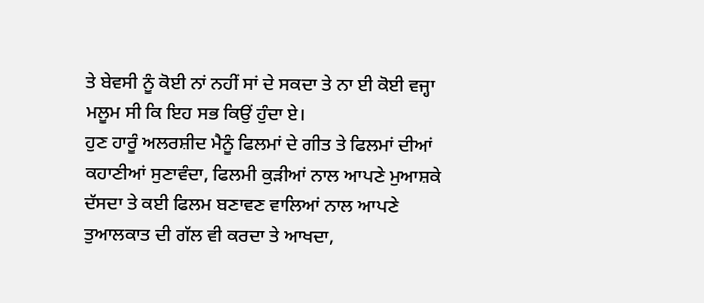ਤੇ ਬੇਵਸੀ ਨੂੰ ਕੋਈ ਨਾਂ ਨਹੀਂ ਸਾਂ ਦੇ ਸਕਦਾ ਤੇ ਨਾ ਈ ਕੋਈ ਵਜ੍ਹਾ ਮਲੂਮ ਸੀ ਕਿ ਇਹ ਸਭ ਕਿਉਂ ਹੁੰਦਾ ਏ।
ਹੁਣ ਹਾਰੂੰ ਅਲਰਸ਼ੀਦ ਮੈਨੂੰ ਫਿਲਮਾਂ ਦੇ ਗੀਤ ਤੇ ਫਿਲਮਾਂ ਦੀਆਂ ਕਹਾਣੀਆਂ ਸੁਣਾਵੰਦਾ, ਫਿਲਮੀ ਕੁੜੀਆਂ ਨਾਲ ਆਪਣੇ ਮੁਆਸ਼ਕੇ ਦੱਸਦਾ ਤੇ ਕਈ ਫਿਲਮ ਬਣਾਵਣ ਵਾਲਿਆਂ ਨਾਲ ਆਪਣੇ ਤੁਆਲਕਾਤ ਦੀ ਗੱਲ ਵੀ ਕਰਦਾ ਤੇ ਆਖਦਾ,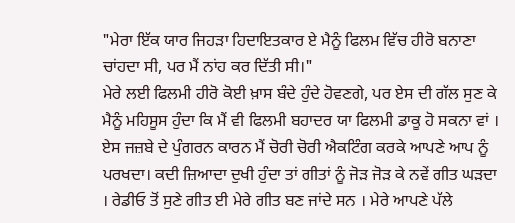"ਮੇਰਾ ਇੱਕ ਯਾਰ ਜਿਹੜਾ ਹਿਦਾਇਤਕਾਰ ਏ ਮੈਨੂੰ ਫਿਲਮ ਵਿੱਚ ਹੀਰੋ ਬਨਾਣਾ ਚਾਂਹਦਾ ਸੀ, ਪਰ ਮੈਂ ਨਾਂਹ ਕਰ ਦਿੱਤੀ ਸੀ।"
ਮੇਰੇ ਲਈ ਫਿਲਮੀ ਹੀਰੋ ਕੋਈ ਖ਼ਾਸ ਬੰਦੇ ਹੁੰਦੇ ਹੋਵਣਗੇ, ਪਰ ਏਸ ਦੀ ਗੱਲ ਸੁਣ ਕੇ ਮੈਨੂੰ ਮਹਿਸੂਸ ਹੁੰਦਾ ਕਿ ਮੈਂ ਵੀ ਫਿਲਮੀ ਬਹਾਦਰ ਯਾ ਫਿਲਮੀ ਡਾਕੂ ਹੋ ਸਕਨਾ ਵਾਂ । ਏਸ ਜਜ਼ਬੇ ਦੇ ਪੁੰਗਰਨ ਕਾਰਨ ਮੈਂ ਚੋਰੀ ਚੋਰੀ ਐਕਟਿੰਗ ਕਰਕੇ ਆਪਣੇ ਆਪ ਨੂੰ ਪਰਖਦਾ। ਕਦੀ ਜ਼ਿਆਦਾ ਦੁਖੀ ਹੁੰਦਾ ਤਾਂ ਗੀਤਾਂ ਨੂੰ ਜੋੜ ਜੋੜ ਕੇ ਨਵੇਂ ਗੀਤ ਘੜਦਾ । ਰੇਡੀਓ ਤੋਂ ਸੁਣੇ ਗੀਤ ਈ ਮੇਰੇ ਗੀਤ ਬਣ ਜਾਂਦੇ ਸਨ । ਮੇਰੇ ਆਪਣੇ ਪੱਲੇ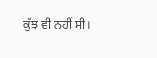ਕੁੱਝ ਵੀ ਨਹੀਂ ਸੀ।